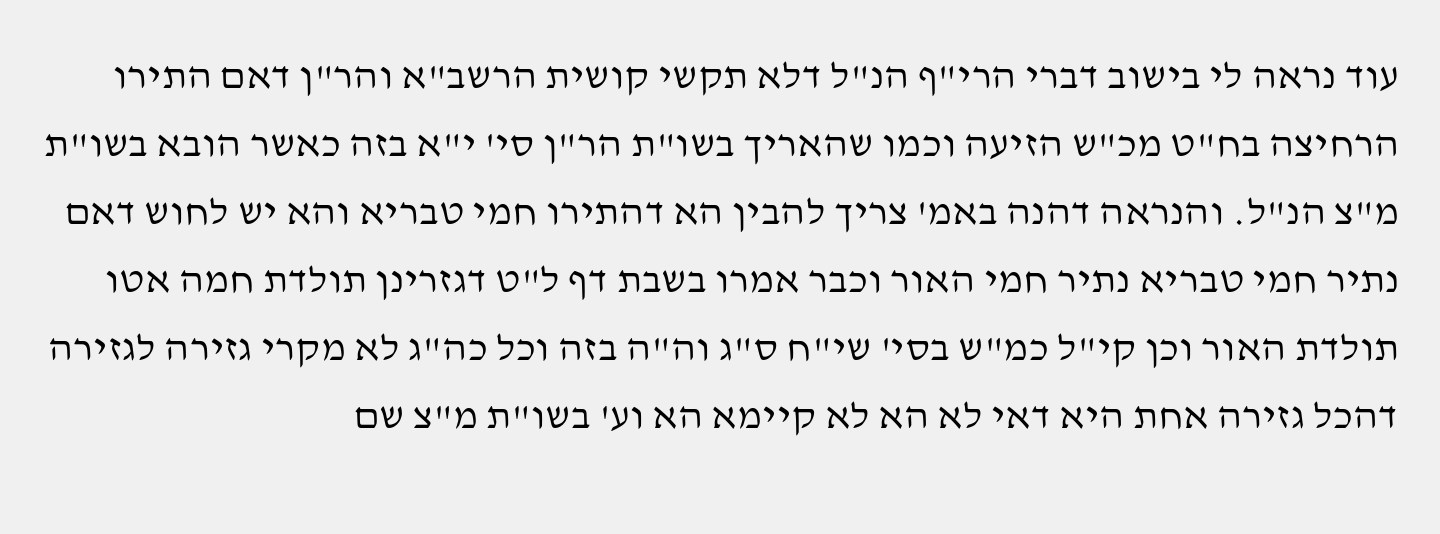עוד נראה לי בישוב דברי הרי"ף הנ"ל דלא תקשי קושית הרשב"א והר"ן דאם התירו הרחיצה בח"ט מכ"ש הזיעה וכמו שהאריך בשו"ת הר"ן סי' י"א בזה כאשר הובא בשו"ת מ"צ הנ"ל. והנראה דהנה באמ' צריך להבין הא דהתירו חמי טבריא והא יש לחוש דאם נתיר חמי טבריא נתיר חמי האור וכבר אמרו בשבת דף ל"ט דגזרינן תולדת חמה אטו תולדת האור וכן קי"ל כמ"ש בסי' שי"ח ס"ג וה"ה בזה וכל כה"ג לא מקרי גזירה לגזירה דהכל גזירה אחת היא דאי לא הא לא קיימא הא וע' בשו"ת מ"צ שם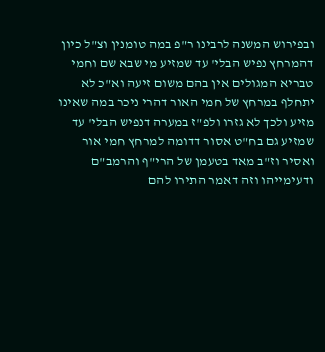ובפירוש המשנה לרבינו ר"פ במה טומנין וצ"ל כיון דהמרחץ נפיש הבלי' עד שמזיע מי שבא שם וחמי טבריא המגולים אין בהם משום זיעה וא"כ לא יתחלף במרחץ של חמי האור דהרי ניכר במה שאינו מזיע ולכך לא גזרו ולפ"ז במערה דנפיש הבלי' עד שמזיע גם בח"ט אסור דדומה למרחץ חמי אור ואסיר וז"ב מאד בטעמן של הרי"ף והרמב"ם ודעימייהו וזה דאמר התירו להם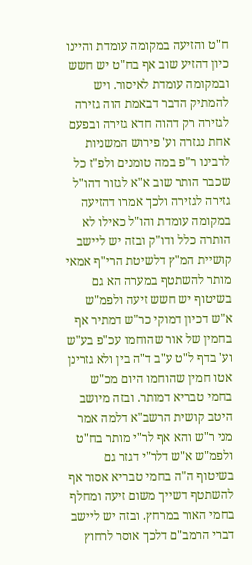ח"ט והזיעה במקומה עומדת והיינו כיון דהזיע שוב אף בח"ט יש חשש ובמקומה עומדת לאיסור. ויש להמתיק הדבר דבאמת הוה גזירה לגזירה רק דהוה חדא גזירה ובפעם אחת נגזרה וע' פירוש המשניות לרבינו ר"פ במה טומנים ולפ"ז כל שכבר הותר שוב א"א לגזור דהו"ל גזירה לגזירה ולכך אמרו דהזיעה במקומה עומדת והו"ל כאילו לא הותרה כלל ודו"ק ובזה יש ליישב קושיית המ"ץ דלשיטת הרי"ף אמאי מותר להשתטף במערה הא גם בשיטוף יש חשש זיעה ולפמ"ש א"ש דכיון דמוקי כר"ש דמתיר אף בחמין של אור שהוחמו עכ"פ בע"ש וע' בדף ל"ט ע"ב ד"ה בין ולא גזרינן אטו חמין שהוחמו היום מכ"ש בחמי טבריא דמותר. ובזה מיושב היטב קושית הרשב"א דלמה אמר מני ר"ש והא אף לר"י מותר בח"ט ולפמ"ש א"ש דלר"י דגזר גם בשיטוף ה"ה בחמי טבריא אסור אף להשתטף דשייך משום זיעה ומחלף בחמי האור במרחץ. ובזה יש ליישב דברי הרמב"ם דלכך אוסר לרחוץ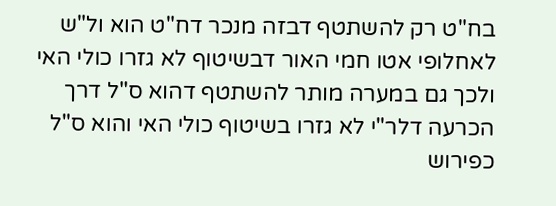בח"ט רק להשתטף דבזה מנכר דח"ט הוא ול"ש לאחלופי אטו חמי האור דבשיטוף לא גזרו כולי האי ולכך גם במערה מותר להשתטף דהוא ס"ל דרך הכרעה דלר"י לא גזרו בשיטוף כולי האי והוא ס"ל כפירוש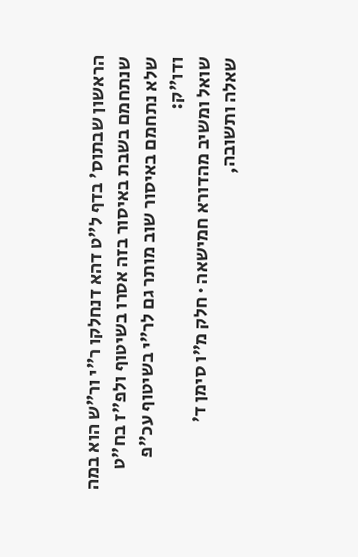הראשון שבתוס' בדף ל"ט דהא דנחלקו ר"י ור"ש הוא במה שנתחמם בשבת באיסור בזה אסרו בשיטוף ולפ"ז בח"ט שלא נתחמם באיסור שוב מותר גם לר"י בשיטוף עכ"פ ודו"ק:
שואל ומשיב מהדורא חמישאה · חלק מ״ו סימן ד׳
שאלה ותשובה,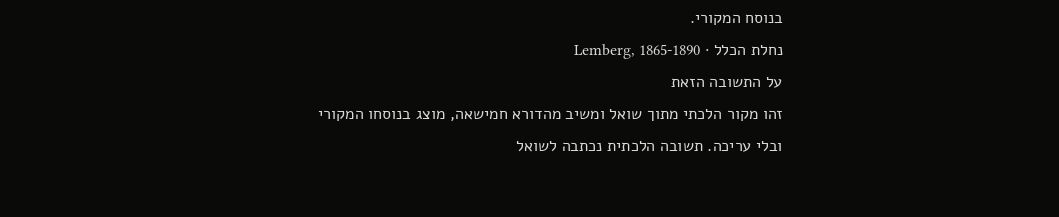בנוסח המקורי.
נחלת הכלל · Lemberg, 1865-1890
על התשובה הזאת
זהו מקור הלכתי מתוך שואל ומשיב מהדורא חמישאה, מוצג בנוסחו המקורי ובלי עריכה. תשובה הלכתית נכתבה לשואל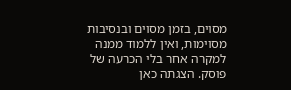מסוים, בזמן מסוים ובנסיבות מסוימות, ואין ללמוד ממנה למקרה אחר בלי הכרעה של פוסק. הצגתה כאן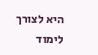היא לצורך לימוד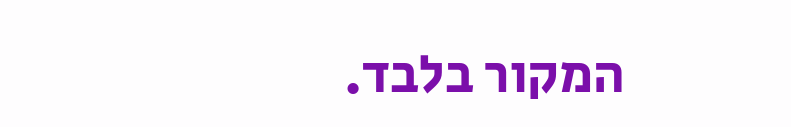המקור בלבד.